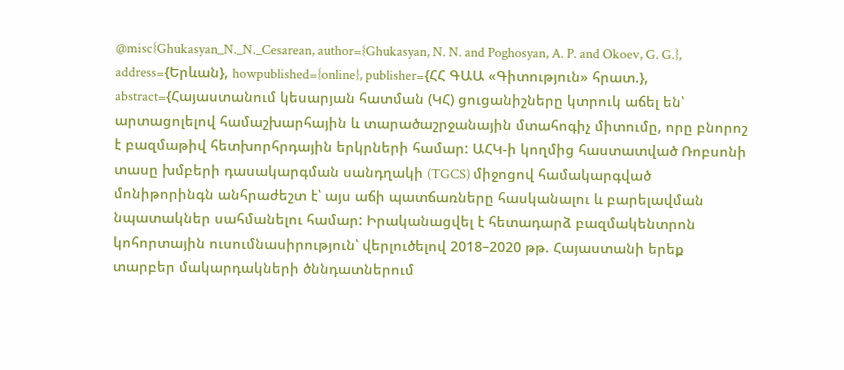@misc{Ghukasyan_N._N._Cesarean, author={Ghukasyan, N. N. and Poghosyan, A. P. and Okoev, G. G.}, address={Երևան}, howpublished={online}, publisher={ՀՀ ԳԱԱ «Գիտություն» հրատ.}, abstract={Հայաստանում կեսարյան հատման (ԿՀ) ցուցանիշները կտրուկ աճել են՝ արտացոլելով համաշխարհային և տարածաշրջանային մտահոգիչ միտումը, որը բնորոշ է բազմաթիվ հետխորհրդային երկրների համար: ԱՀԿ-ի կողմից հաստատված Ռոբսոնի տասը խմբերի դասակարգման սանդղակի (TGCS) միջոցով համակարգված մոնիթորինգն անհրաժեշտ է՝ այս աճի պատճառները հասկանալու և բարելավման նպատակներ սահմանելու համար: Իրականացվել է հետադարձ բազմակենտրոն կոհորտային ուսումնասիրություն՝ վերլուծելով 2018–2020 թթ. Հայաստանի երեք տարբեր մակարդակների ծննդատներում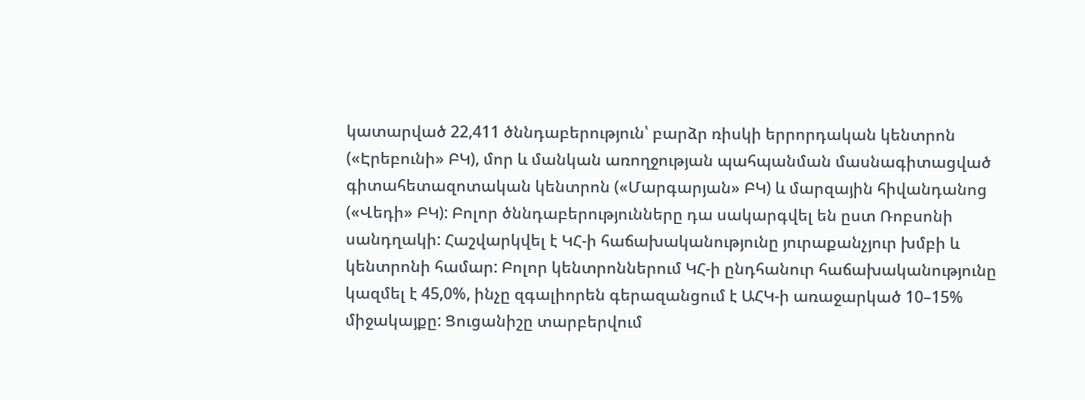կատարված 22,411 ծննդաբերություն՝ բարձր ռիսկի երրորդական կենտրոն («Էրեբունի» ԲԿ), մոր և մանկան առողջության պահպանման մասնագիտացված գիտահետազոտական կենտրոն («Մարգարյան» ԲԿ) և մարզային հիվանդանոց («Վեդի» ԲԿ): Բոլոր ծննդաբերությունները դա սակարգվել են ըստ Ռոբսոնի սանդղակի: Հաշվարկվել է ԿՀ-ի հաճախականությունը յուրաքանչյուր խմբի և կենտրոնի համար: Բոլոր կենտրոններում ԿՀ-ի ընդհանուր հաճախականությունը կազմել է 45,0%, ինչը զգալիորեն գերազանցում է ԱՀԿ-ի առաջարկած 10–15% միջակայքը: Ցուցանիշը տարբերվում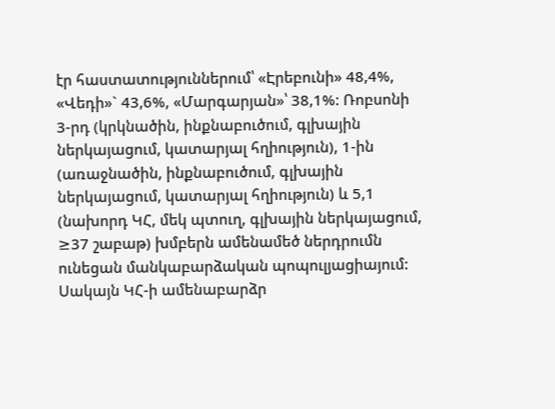էր հաստատություններում՝ «Էրեբունի» 48,4%, «Վեդի»` 43,6%, «Մարգարյան»՝ 38,1%: Ռոբսոնի 3-րդ (կրկնածին, ինքնաբուծում, գլխային ներկայացում, կատարյալ հղիություն), 1-ին (առաջնածին, ինքնաբուծում, գլխային ներկայացում, կատարյալ հղիություն) և 5,1 (նախորդ ԿՀ, մեկ պտուղ, գլխային ներկայացում, ≥37 շաբաթ) խմբերն ամենամեծ ներդրումն ունեցան մանկաբարձական պոպուլյացիայում: Սակայն ԿՀ-ի ամենաբարձր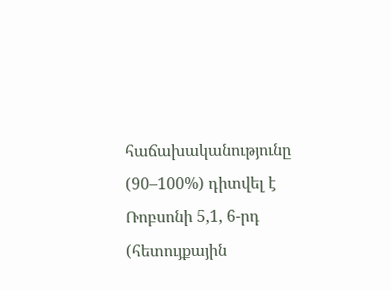հաճախականությունը (90–100%) դիտվել է Ռոբսոնի 5,1, 6-րդ (հետույքային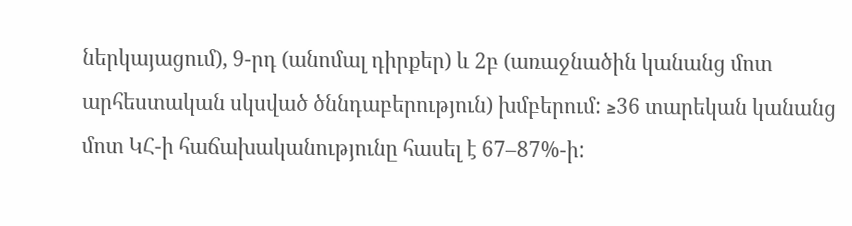ներկայացում), 9-րդ (անոմալ դիրքեր) և 2բ (առաջնածին կանանց մոտ արհեստական սկսված ծննդաբերություն) խմբերում: ≥36 տարեկան կանանց մոտ ԿՀ-ի հաճախականությունը հասել է 67–87%-ի: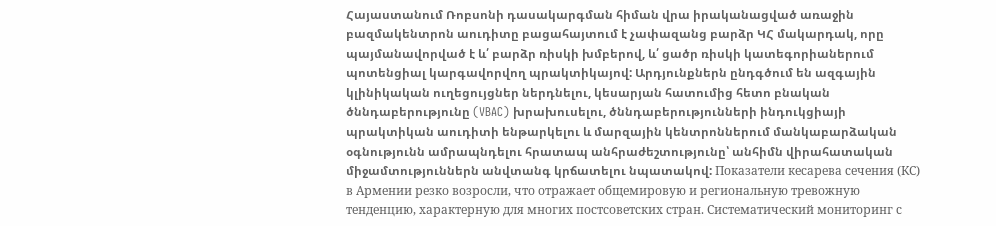Հայաստանում Ռոբսոնի դասակարգման հիման վրա իրականացված առաջին բազմակենտրոն աուդիտը բացահայտում է չափազանց բարձր ԿՀ մակարդակ, որը պայմանավորված է և՛ բարձր ռիսկի խմբերով, և՛ ցածր ռիսկի կատեգորիաներում պոտենցիալ կարգավորվող պրակտիկայով: Արդյունքներն ընդգծում են ազգային կլինիկական ուղեցույցներ ներդնելու, կեսարյան հատումից հետո բնական ծննդաբերությունը (VBAC) խրախուսելու, ծննդաբերությունների ինդուկցիայի պրակտիկան աուդիտի ենթարկելու և մարզային կենտրոններում մանկաբարձական օգնությունն ամրապնդելու հրատապ անհրաժեշտությունը՝ անհիմն վիրահատական միջամտություններն անվտանգ կրճատելու նպատակով: Показатели кесарева сечения (КС) в Армении резко возросли, что отражает общемировую и региональную тревожную тенденцию, характерную для многих постсоветских стран. Систематический мониторинг с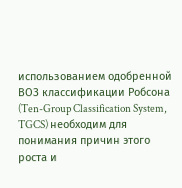использованием одобренной ВОЗ классификации Робсона (Ten-Group Classification System, TGCS) необходим для понимания причин этого роста и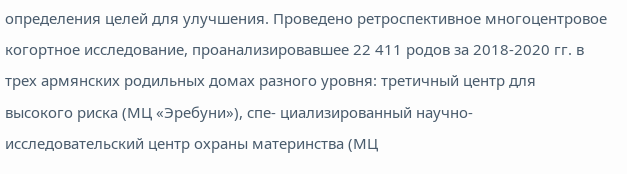определения целей для улучшения. Проведено ретроспективное многоцентровое когортное исследование, проанализировавшее 22 411 родов за 2018-2020 гг. в трех армянских родильных домах разного уровня: третичный центр для высокого риска (МЦ «Эребуни»), спе- циализированный научно-исследовательский центр охраны материнства (МЦ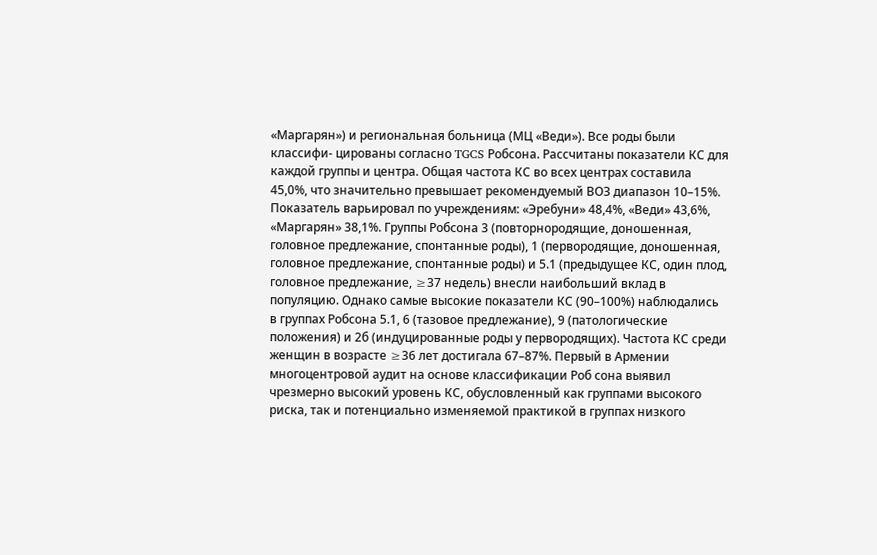«Маргарян») и региональная больница (МЦ «Веди»). Все роды были классифи- цированы согласно TGCS Робсона. Рассчитаны показатели КС для каждой группы и центра. Общая частота КС во всех центрах составила 45,0%, что значительно превышает рекомендуемый ВОЗ диапазон 10–15%. Показатель варьировал по учреждениям: «Эребуни» 48,4%, «Веди» 43,6%, «Маргарян» 38,1%. Группы Робсона 3 (повторнородящие, доношенная, головное предлежание, спонтанные роды), 1 (первородящие, доношенная, головное предлежание, спонтанные роды) и 5.1 (предыдущее КС, один плод, головное предлежание, ≥37 недель) внесли наибольший вклад в популяцию. Однако самые высокие показатели КС (90–100%) наблюдались в группах Робсона 5.1, 6 (тазовое предлежание), 9 (патологические положения) и 2б (индуцированные роды у первородящих). Частота КС среди женщин в возрасте ≥36 лет достигала 67–87%. Первый в Армении многоцентровой аудит на основе классификации Роб сона выявил чрезмерно высокий уровень КС, обусловленный как группами высокого риска, так и потенциально изменяемой практикой в группах низкого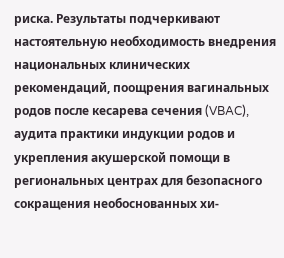риска. Результаты подчеркивают настоятельную необходимость внедрения национальных клинических рекомендаций, поощрения вагинальных родов после кесарева сечения (VBAC), аудита практики индукции родов и укрепления акушерской помощи в региональных центрах для безопасного сокращения необоснованных хи-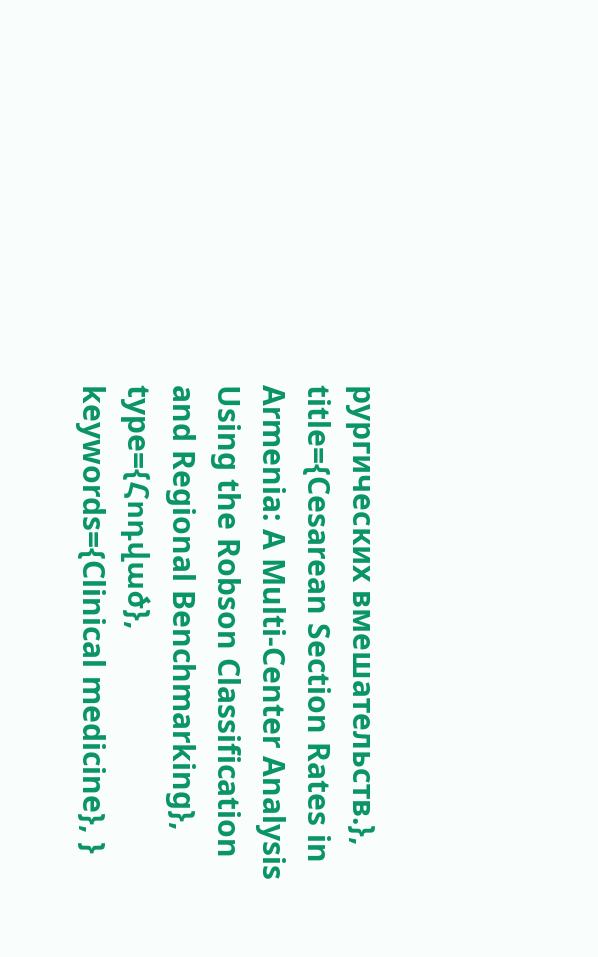рургических вмешательств.}, title={Cesarean Section Rates in Armenia: A Multi-Center Analysis Using the Robson Classification and Regional Benchmarking}, type={Հոդված}, keywords={Clinical medicine}, }